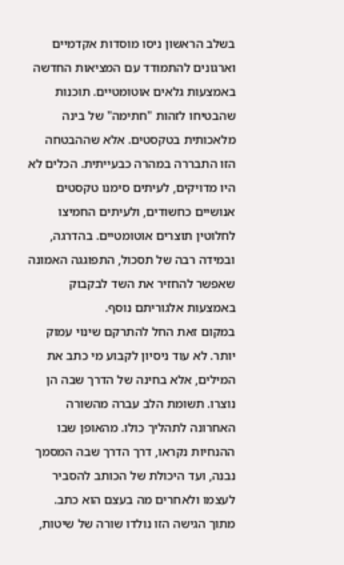בשלב הראשון ניסו מוסדות אקדמיים וארגונים להתמודד עם המציאות החדשה באמצעות גלאים אוטומטיים. תוכנות שהבטיחו לזהות "חתימה" של בינה מלאכותית בטקסטים. אלא שההבטחה הזו התבררה במהרה כבעייתית. הכלים לא היו מדויקים, לעיתים סימנו טקסטים אנושיים כחשודים, ולעיתים החמיצו לחלוטין תוצרים אוטומטיים. בהדרגה, ובמידה רבה של תסכול, התפוגגה האמונה שאפשר להחזיר את השד לבקבוק באמצעות אלגוריתם נוסף.
במקום זאת החל להתרקם שינוי עמוק יותר. לא עוד ניסיון לקבוע מי כתב את המילים, אלא בחינה של הדרך שבה הן נוצרו. תשומת הלב עברה מהשורה האחרונה לתהליך כולו. מהאופן שבו ההנחיות נקראו, דרך הדרך שבה המסמך נבנה, ועד היכולת של הכותב להסביר לעצמו ולאחרים מה בעצם הוא כתב. מתוך הגישה הזו נולדו שורה של שיטות,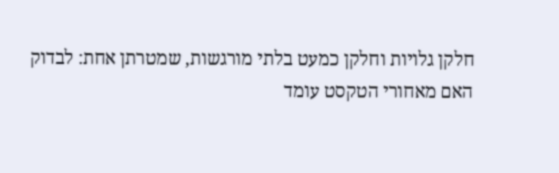חלקן גלויות וחלקן כמעט בלתי מורגשות, שמטרתן אחת: לבדוק האם מאחורי הטקסט עומד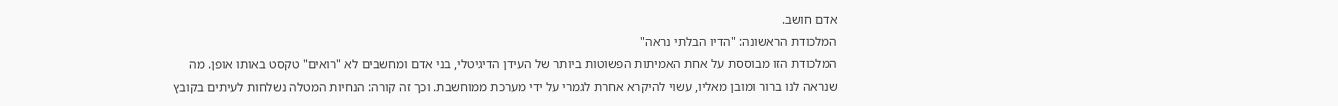אדם חושב.
המלכודת הראשונה: "הדיו הבלתי נראה"
המלכודת הזו מבוססת על אחת האמיתות הפשוטות ביותר של העידן הדיגיטלי, בני אדם ומחשבים לא "רואים" טקסט באותו אופן. מה שנראה לנו ברור ומובן מאליו, עשוי להיקרא אחרת לגמרי על ידי מערכת ממוחשבת. וכך זה קורה: הנחיות המטלה נשלחות לעיתים בקובץ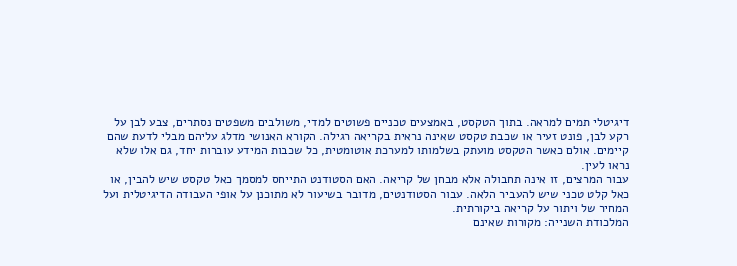דיגיטלי תמים למראה. בתוך הטקסט, באמצעים טכניים פשוטים למדי, משולבים משפטים נסתרים, צבע לבן על רקע לבן, פונט זעיר או שכבת טקסט שאינה נראית בקריאה רגילה. הקורא האנושי מדלג עליהם מבלי לדעת שהם קיימים. אולם כאשר הטקסט מועתק בשלמותו למערכת אוטומטית, כל שכבות המידע עוברות יחד, גם אלו שלא נראו לעין.
עבור המרצים, זו אינה תחבולה אלא מבחן של קריאה. האם הסטודנט התייחס למסמך כאל טקסט שיש להבין, או כאל קלט טכני שיש להעביר הלאה. עבור הסטודנטים, מדובר בשיעור לא מתוכנן על אופי העבודה הדיגיטלית ועל המחיר של ויתור על קריאה ביקורתית.
המלכודת השנייה: מקורות שאינם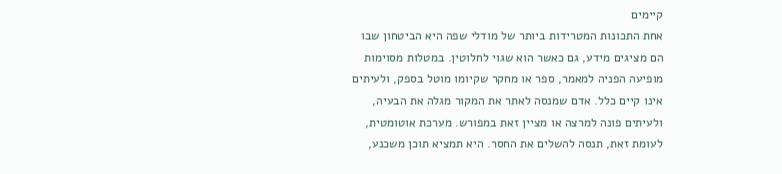קיימים
אחת התכונות המטרידות ביותר של מודלי שפה היא הביטחון שבו הם מציגים מידע, גם כאשר הוא שגוי לחלוטין. במטלות מסוימות מופיעה הפניה למאמר, ספר או מחקר שקיומו מוטל בספק, ולעיתים אינו קיים כלל. אדם שמנסה לאתר את המקור מגלה את הבעיה, ולעיתים פונה למרצה או מציין זאת במפורש. מערכת אוטומטית, לעומת זאת, תנסה להשלים את החסר. היא תמציא תוכן משכנע,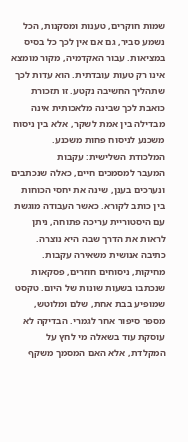שמות חוקרים, טענות ומסקנות, הכל נשמע סביר, גם אם אין לכך כל בסיס במציאות. עבור האקדמיה, מקור מומצא אינו רק טעות עובדתית. הוא עדות לכך שתהליך החשיבה נקטע. זו תזכורת כואבת לכך שבינה מלאכותית אינה מבדילה בין אמת לשקר, אלא בין ניסוח משכנע לניסוח פחות משכנע.
המלכודת השלישית: עקבות
המעבר למסמכים חיים, כאלה שנכתבים ונערכים בענן, שינה את יחסי הכוחות בין כותב לקורא. כאשר העבודה מוגשת עם היסטוריית עריכה פתוחה, ניתן לראות את הדרך שבה היא נוצרה. כתיבה אנושית משאירה עקבות. מחיקות, ניסוחים חוזרים, פסקאות שנכתבו בשעות שונות של היום. טקסט שמופיע בבת אחת, שלם ומלוטש, מספר סיפור אחר לגמרי. הבדיקה לא עוסקת עוד בשאלה מי לחץ על המקלדת, אלא האם המסמך משקף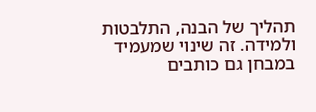תהליך של הבנה, התלבטות ולמידה. זה שינוי שמעמיד במבחן גם כותבים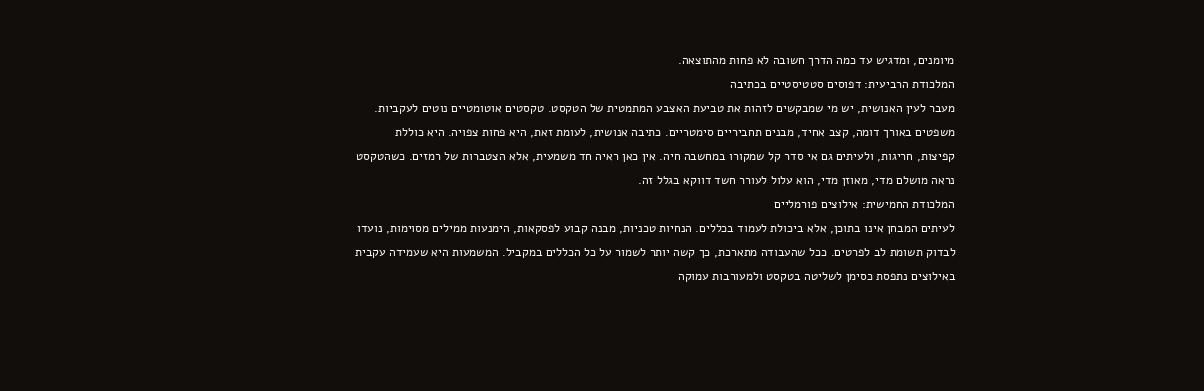מיומנים, ומדגיש עד כמה הדרך חשובה לא פחות מהתוצאה.
המלכודת הרביעית: דפוסים סטטיסטיים בכתיבה
מעבר לעין האנושית, יש מי שמבקשים לזהות את טביעת האצבע המתמטית של הטקסט. טקסטים אוטומטיים נוטים לעקביות. משפטים באורך דומה, קצב אחיד, מבנים תחביריים סימטריים. כתיבה אנושית, לעומת זאת, היא פחות צפויה. היא כוללת קפיצות, חריגות, ולעיתים גם אי סדר קל שמקורו במחשבה חיה. אין כאן ראיה חד משמעית, אלא הצטברות של רמזים. כשהטקסט נראה מושלם מדי, מאוזן מדי, הוא עלול לעורר חשד דווקא בגלל זה.
המלכודת החמישית: אילוצים פורמליים
לעיתים המבחן אינו בתוכן, אלא ביכולת לעמוד בכללים. הנחיות טכניות, מבנה קבוע לפסקאות, הימנעות ממילים מסוימות, נועדו לבדוק תשומת לב לפרטים. ככל שהעבודה מתארכת, כך קשה יותר לשמור על כל הכללים במקביל. המשמעות היא שעמידה עקבית באילוצים נתפסת כסימן לשליטה בטקסט ולמעורבות עמוקה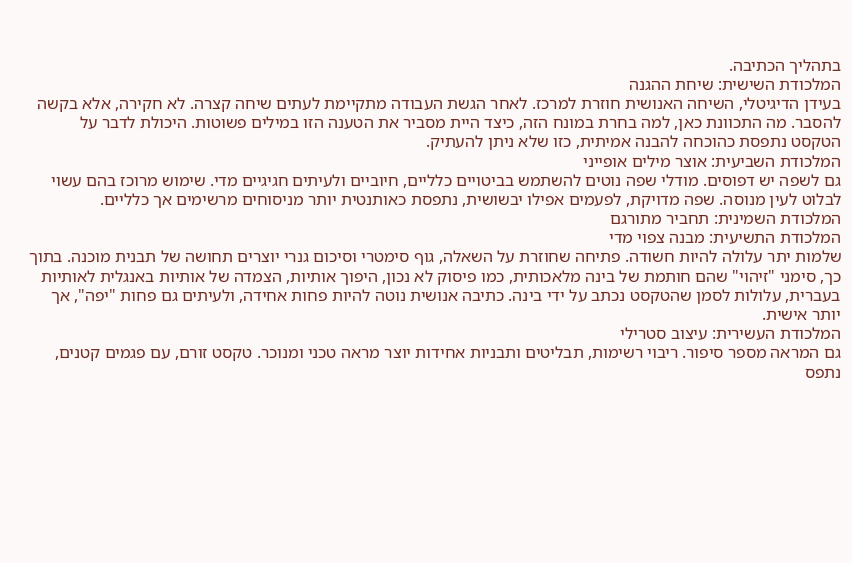בתהליך הכתיבה.
המלכודת השישית: שיחת ההגנה
בעידן הדיגיטלי, השיחה האנושית חוזרת למרכז. לאחר הגשת העבודה מתקיימת לעתים שיחה קצרה. לא חקירה, אלא בקשה להסבר. מה התכוונת כאן, למה בחרת במונח הזה, כיצד היית מסביר את הטענה הזו במילים פשוטות. היכולת לדבר על הטקסט נתפסת כהוכחה להבנה אמיתית, כזו שלא ניתן להעתיק.
המלכודת השביעית: אוצר מילים אופייני
גם לשפה יש דפוסים. מודלי שפה נוטים להשתמש בביטויים כלליים, חיוביים ולעיתים חגיגיים מדי. שימוש מרוכז בהם עשוי לבלוט לעין מנוסה. שפה מדויקת, לפעמים אפילו יבשושית, נתפסת כאותנטית יותר מניסוחים מרשימים אך כלליים.
המלכודת השמינית: תחביר מתורגם
המלכודת התשיעית: מבנה צפוי מדי
שלמות יתר עלולה להיות חשודה. פתיחה שחוזרת על השאלה, גוף סימטרי וסיכום גנרי יוצרים תחושה של תבנית מוכנה. בתוך כך, סימני "זיהוי" שהם חותמת של בינה מלאכותית, כמו פיסוק לא נכון, היפוך אותיות, הצמדה של אותיות באנגלית לאותיות בעברית, עלולות לסמן שהטקסט נכתב על ידי בינה. כתיבה אנושית נוטה להיות פחות אחידה, ולעיתים גם פחות "יפה", אך יותר אישית.
המלכודת העשירית: עיצוב סטרילי
גם המראה מספר סיפור. ריבוי רשימות, תבליטים ותבניות אחידות יוצר מראה טכני ומנוכר. טקסט זורם, עם פגמים קטנים, נתפס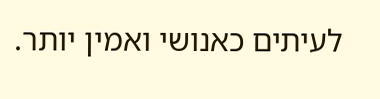לעיתים כאנושי ואמין יותר.